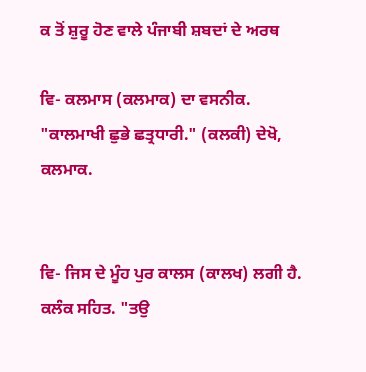ਕ ਤੋਂ ਸ਼ੁਰੂ ਹੋਣ ਵਾਲੇ ਪੰਜਾਬੀ ਸ਼ਬਦਾਂ ਦੇ ਅਰਥ

ਵਿ- ਕਲਮਾਸ (ਕਲਮਾਕ) ਦਾ ਵਸਨੀਕ. "ਕਾਲਮਾਖੀ ਛੁਭੇ ਛਤ੍ਰਧਾਰੀ." (ਕਲਕੀ) ਦੇਖੋ, ਕਲਮਾਕ.


ਵਿ- ਜਿਸ ਦੇ ਮੂੰਹ ਪੁਰ ਕਾਲਸ (ਕਾਲਖ) ਲਗੀ ਹੈ. ਕਲੰਕ ਸਹਿਤ. "ਤਉ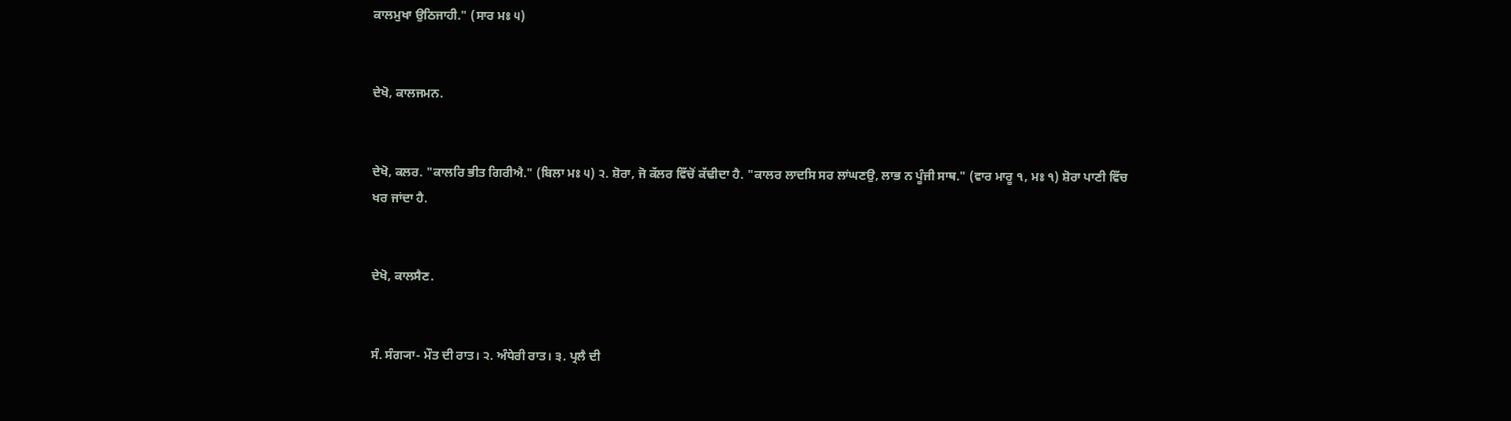ਕਾਲਮੁਖਾ ਉਠਿਜਾਹੀ." (ਸਾਰ ਮਃ ੫)


ਦੇਖੋ, ਕਾਲਜਮਨ.


ਦੇਖੋ, ਕਲਰ. "ਕਾਲਰਿ ਭੀਤ ਗਿਰੀਐ." (ਬਿਲਾ ਮਃ ੫) ੨. ਸ਼ੋਰਾ, ਜੋ ਕੱਲਰ ਵਿੱਚੋਂ ਕੱਢੀਦਾ ਹੈ. "ਕਾਲਰ ਲਾਦਸਿ ਸਰ ਲਾਂਘਣਉ, ਲਾਭ ਨ ਪੂੰਜੀ ਸਾਥ." (ਵਾਰ ਮਾਰੂ ੧, ਮਃ ੧) ਸ਼ੋਰਾ ਪਾਣੀ ਵਿੱਚ ਖਰ ਜਾਂਦਾ ਹੈ.


ਦੇਖੋ, ਕਾਲਸੈਣ.


ਸੰ. ਸੰਗ੍ਯਾ- ਮੌਤ ਦੀ ਰਾਤ। ੨. ਅੰਧੇਰੀ ਰਾਤ। ੩. ਪ੍ਰਲੈ ਦੀ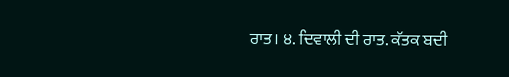ਰਾਤ। ੪. ਦਿਵਾਲੀ ਦੀ ਰਾਤ. ਕੱਤਕ ਬਦੀ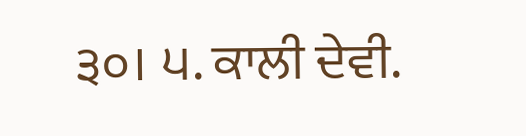੩੦। ੫. ਕਾਲੀ ਦੇਵੀ.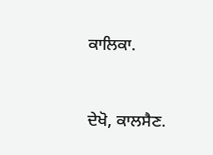ਕਾਲਿਕਾ.


ਦੇਖੋ, ਕਾਲਸੈਣ.